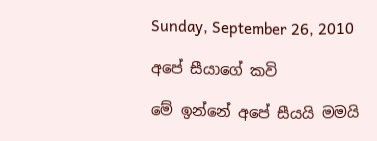Sunday, September 26, 2010

අපේ සීයාගේ කවි

මේ ඉන්නේ අපේ සීයයි මමයි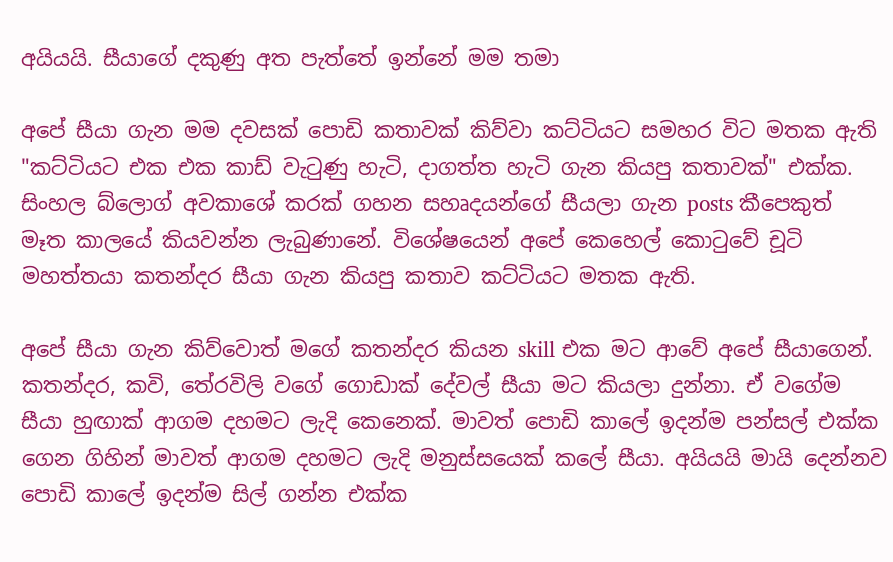අයියයි. සීයාගේ දකුණු අත පැත්තේ ඉන්නේ මම තමා

අපේ සීයා ගැන මම දවසක් පොඩි කතාවක් කිව්වා කට්ටියට සමහර විට මතක ඇති "කට්ටියට එක එක කාඩ් වැටුණු හැටි, දාගත්ත හැටි ගැන කියපු කතාවක්" එක්ක. සිංහල බ්ලොග් අවකාශේ කරක් ගහන සහෘදයන්ගේ සීයලා ගැන posts කීපෙකුත් මෑත කාලයේ කියවන්න ලැබුණානේ. විශේෂයෙන් අපේ කෙහෙල් කොටුවේ චූටි මහත්තයා කතන්දර සීයා ගැන කියපු කතාව කට්ටියට මතක ඇති.

අපේ සීයා ගැන කිව්වොත් මගේ කතන්දර කියන skill එක මට ආවේ අපේ සීයාගෙන්. කතන්දර, කවි, තේරවිලි වගේ ගොඩාක් දේවල් සීයා මට කියලා දුන්නා. ඒ වගේම සීයා හුඟාක් ආගම දහමට ලැදි කෙනෙක්. මාවත් පොඩි කාලේ ඉදන්ම පන්සල් එක්ක ගෙන ගිහින් මාවත් ආගම දහමට ලැදි මනුස්සයෙක් කලේ සීයා. අයියයි මායි දෙන්නව පොඩි කාලේ ඉදන්ම සිල් ගන්න එක්ක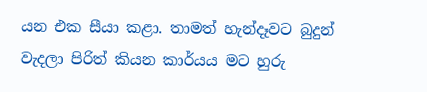යන එක සීයා කළා. තාමත් හැන්දෑවට බුදුන් වැදලා පිරිත් කියන කාර්යය මට හුරු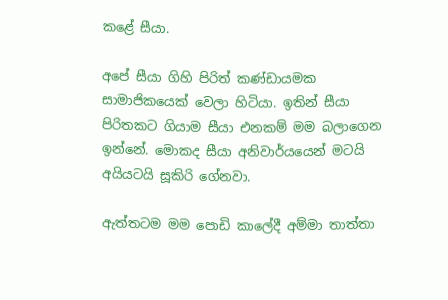කළේ සීයා.

අපේ සීයා ගිහි පිරිත් කණ්ඩායමක සාමාජිකයෙක් වෙලා හිටියා. ඉතින් සීයා පිරිතකට ගියාම සීයා එනකම් මම බලාගෙන ඉන්නේ. මොකද සීයා අනිවාර්යයෙන් මටයි අයියටයි සූකිරි ගේනවා.

ඇත්තටම මම පොඩි කාලේදී අම්මා තාත්තා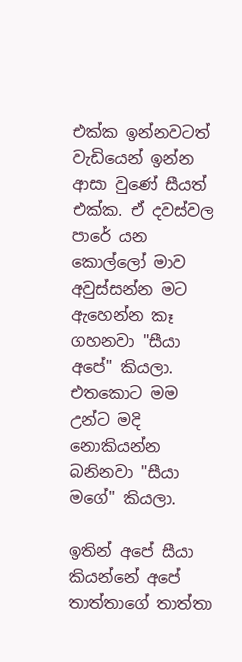එක්ක ඉන්නවටත් වැඩියෙන් ඉන්න ආසා වුණේ සීයත් එක්ක. ඒ දවස්වල පාරේ යන කොල්ලෝ මාව අවුස්සන්න මට ඇහෙන්න කෑ ගහනවා "සීයා අපේ" කියලා. එතකොට මම උන්ට මදි නොකියන්න බනිනවා "සීයා මගේ" කියලා.

ඉතින් අපේ සීයා කියන්නේ අපේ තාත්තාගේ තාත්තා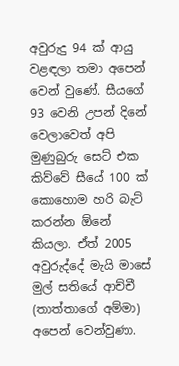අවුරුදු 94 ක් ආයු වළඳලා තමා අපෙන් වෙන් වුණේ. සීයගේ 93 වෙනි උපන් දිනේ වෙලාවෙත් අපි මුණුබුරු සෙට් එක කිව්වේ සීයේ 100 ක් කොහොම හරි බැට් කරන්න ඕනේ කියලා. ඒත් 2005 අවුරුද්දේ මැයි මාසේ මුල් සතියේ ආච්චී (තාත්තාගේ අම්මා) අපෙන් වෙන්වුණා.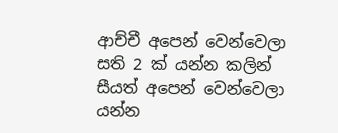ආච්චී අපෙන් වෙන්වෙලා සති 2 ක් යන්න කලින් සීයත් අපෙන් වෙන්වෙලා යන්න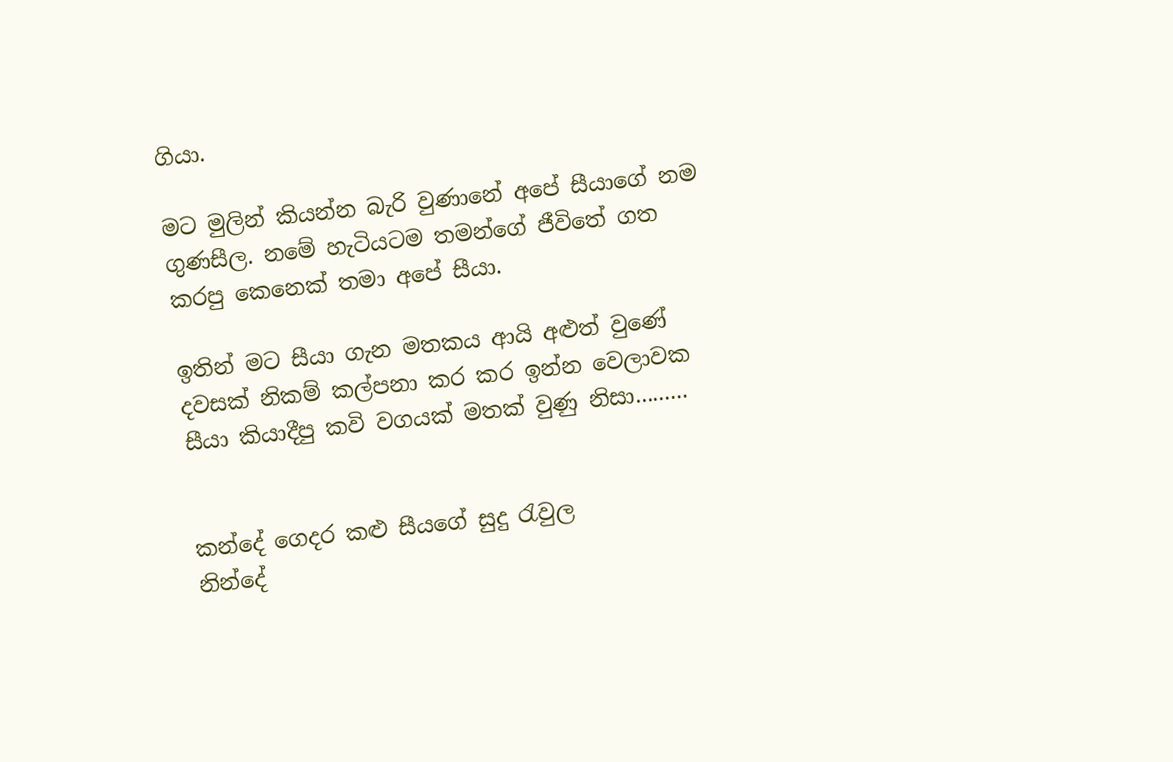ගියා.

මට මුලින් කියන්න බැරි වුණානේ අපේ සීයාගේ නම ගුණසීල. නමේ හැටියටම තමන්ගේ ජීවිතේ ගත කරපු කෙනෙක් තමා අපේ සීයා.

ඉතින් මට සීයා ගැන මතකය ආයි අළුත් වුණේ දවසක් නිකම් කල්පනා කර කර ඉන්න වෙලාවක සීයා කියාදීපු කවි වගයක් මතක් වුණු නිසා.........


කන්දේ ගෙදර කළු සීයගේ සුදු රැවුල
නින්දේ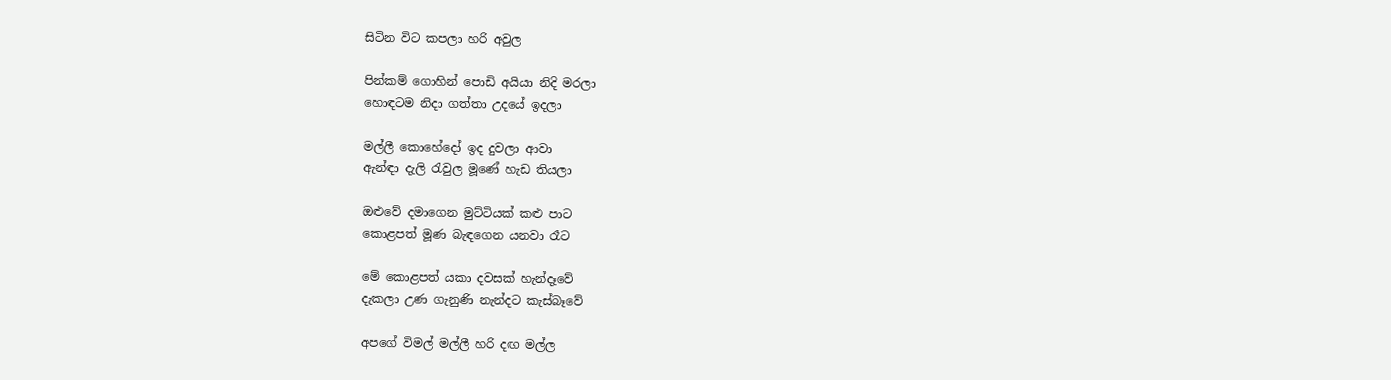සිටින විට කපලා හරි අවුල

පින්කම් ගොහින් පොඩි අයියා නිදි මරලා
හොඳටම නිදා ගත්තා උදයේ ඉදලා

මල්ලී කොහේදෝ ඉද දුවලා ආවා
ඇන්ඳා දැලි රැවුල මූණේ හැඩ තියලා

ඔළුවේ දමාගෙන මුට්ටියක් කළු පාට
කොළපත් මූණ බැඳගෙන යනවා රෑට

මේ කොළපත් යකා දවසක් හැන්දෑවේ
දැකලා උණ ගැනුණි නැන්දට කැස්බෑවේ

අපගේ විමල් මල්ලී හරි දඟ මල්ල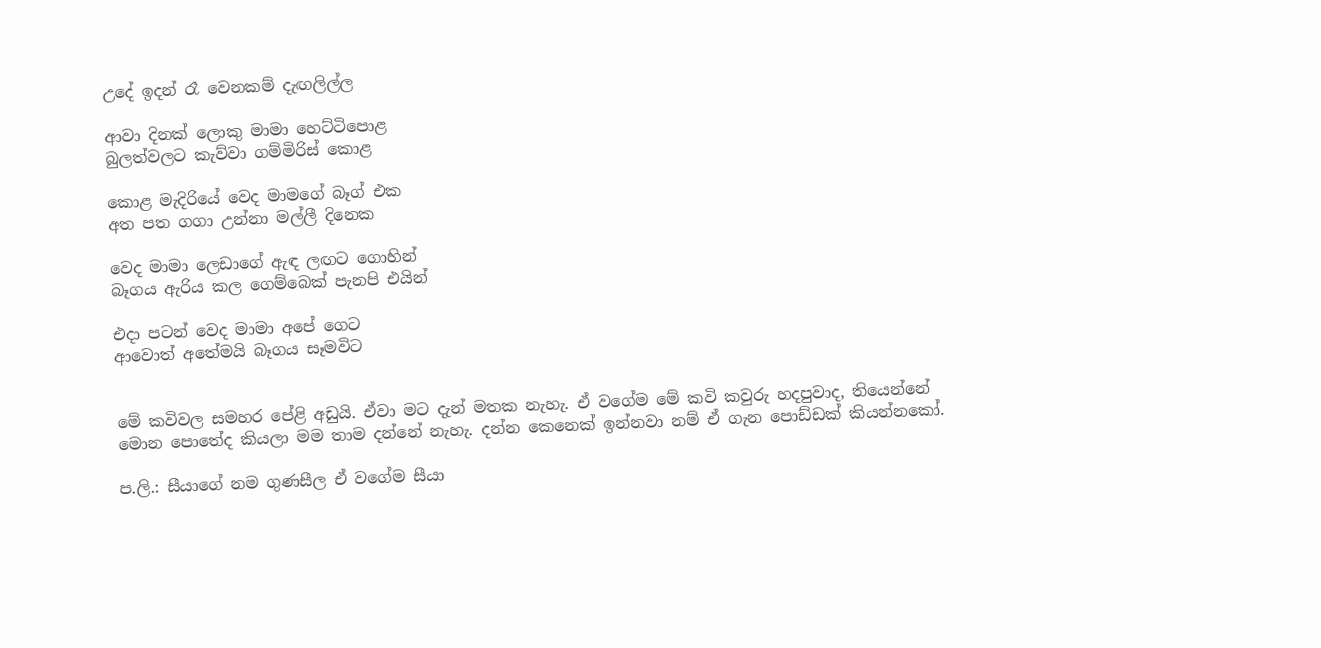උදේ ඉදන් රෑ වෙනකම් දැඟලිල්ල

ආවා දිනක් ලොකු මාමා හෙට්ටිපොළ
බුලත්වලට කැව්වා ගම්මිරිස් කොළ

කොළ මැදිරියේ වෙද මාමගේ බෑග් එක
අත පත ගගා උන්නා මල්ලී දිනෙක

වෙද මාමා ලෙඩාගේ ඇඳ ලඟට ගොහින්
බෑගය ඇරිය කල ගෙම්බෙක් පැනපි එයින්

එදා පටන් වෙද මාමා අපේ ගෙට
ආවොත් අතේමයි බෑගය සෑමවිට


මේ කවිවල සමහර පේළි අඩුයි. ඒවා මට දැන් මතක නැහැ. ඒ වගේම මේ කවි කවුරු හදපුවාද, තියෙන්නේ මොන පොතේද කියලා මම තාම දන්නේ නැහැ. දන්න කෙනෙක් ඉන්නවා නම් ඒ ගැන පොඩ්ඩක් කියන්නකෝ.

ප.ලි.: සීයාගේ නම ගුණසීල ඒ වගේම සීයා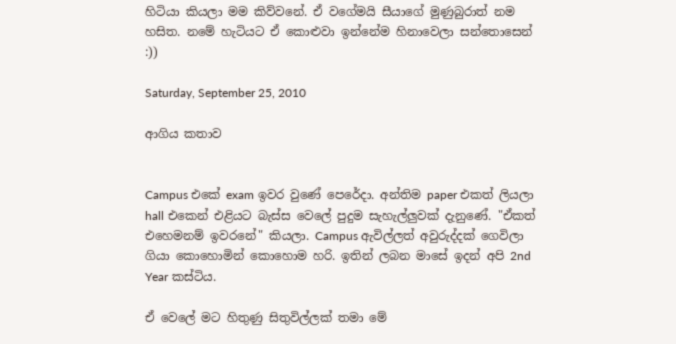හිටියා කියලා මම කිව්වනේ. ඒ වගේමයි සීයාගේ මුණුබුරාත් නම හසිත. නමේ හැටියට ඒ කොළුවා ඉන්නේම හිනාවෙලා සන්තොසෙන් :))

Saturday, September 25, 2010

ආගිය කතාව


Campus එකේ exam ඉවර වුණේ පෙරේදා. අන්තිම paper එකත් ලියලා hall එකෙන් එළියට බැස්ස වෙලේ පුදුම සැහැල්ලුවක් දැනුණේ. "ඒකත් එහෙමනම් ඉවරනේ" කියලා. Campus ඇවිල්ලත් අවුරුද්දක් ගෙවිලා ගියා කොහොමින් කොහොම හරි. ඉතින් ලබන මාසේ ඉදන් අපි 2nd Year කස්ටිය.

ඒ වෙලේ මට හිතුණු සිතුවිල්ලක් තමා මේ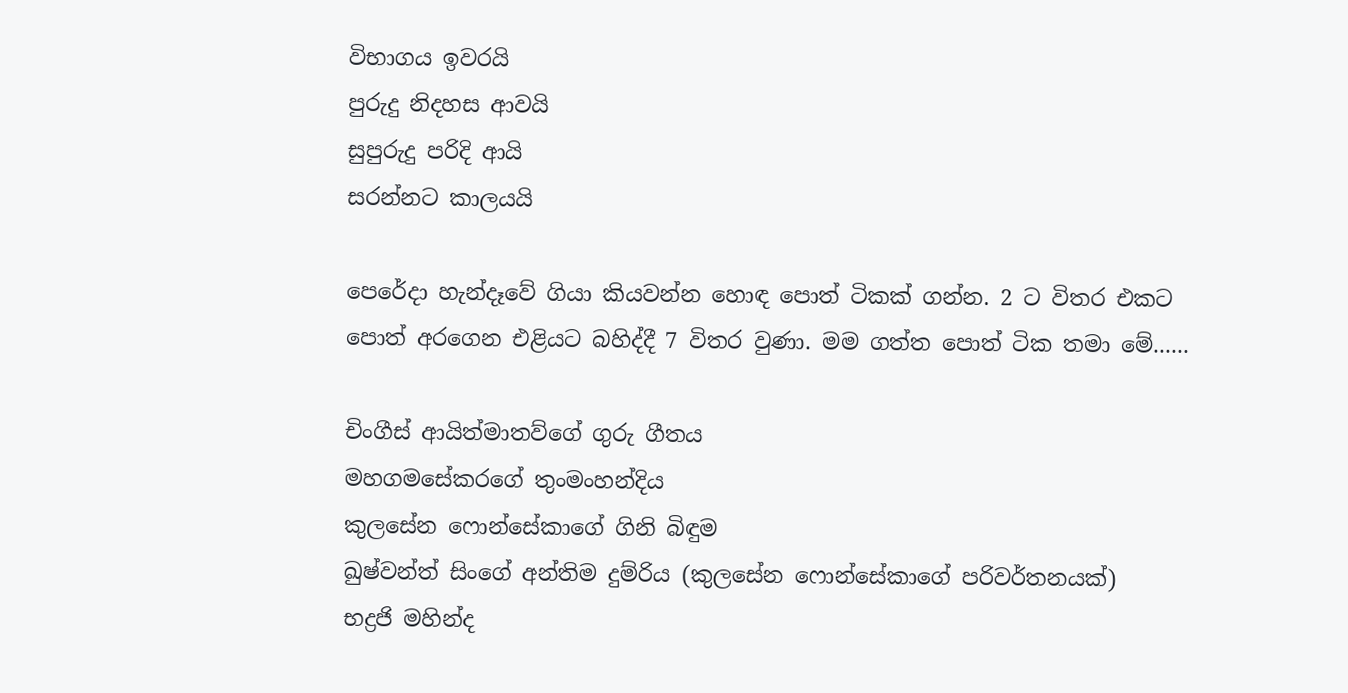විභාගය ඉවරයි
පුරුදු නිදහස ආවයි
සුපුරුදු පරිදි ආයි
සරන්නට කාලයයි

පෙරේදා හැන්දෑවේ ගියා කියවන්න හොඳ පොත් ටිකක් ගන්න. 2 ට විතර එකට පොත් අරගෙන එළියට බහිද්දී 7 විතර වුණා. මම ගත්ත පොත් ටික තමා මේ......

චිංගීස් ආයිත්මාතව්ගේ ගුරු ගීතය
මහගමසේකරගේ තුංමංහන්දිය
කුලසේන ෆොන්සේකාගේ ගිනි බිඳුම
ඛුෂ්වන්ත් සිංගේ අන්තිම දුම්රිය (කුලසේන ෆොන්සේකාගේ පරිවර්තනයක්)
භද්‍රජි මහින්ද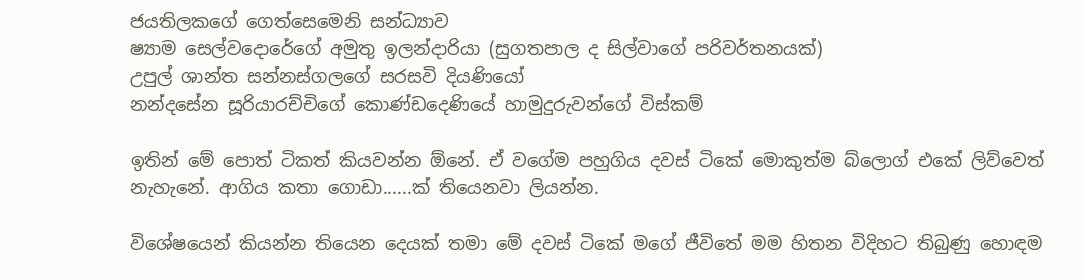ජයතිලකගේ ගෙත්සෙමෙනි සන්ධ්‍යාව
ෂ්‍යාම සෙල්වදොරේගේ අමුතු ඉලන්දාරියා (සුගතපාල ද සිල්වාගේ පරිවර්තනයක්)
උපුල් ශාන්ත සන්නස්ගලගේ සරසවි දියණියෝ
නන්දසේන සූරියාරච්චිගේ කොණ්ඩදෙණියේ හාමුදුරුවන්ගේ විස්කම්

ඉතින් මේ පොත් ටිකත් කියවන්න ඕනේ. ඒ වගේම පහුගිය දවස් ටිකේ මොකුත්ම බ්ලොග් එකේ ලිව්වෙත් නැහැනේ. ආගිය කතා ගොඩා......ක් තියෙනවා ලියන්න.

විශේෂයෙන් කියන්න තියෙන දෙයක් තමා මේ දවස් ටිකේ මගේ ජීවිතේ මම හිතන විදිහට තිබුණු හොඳම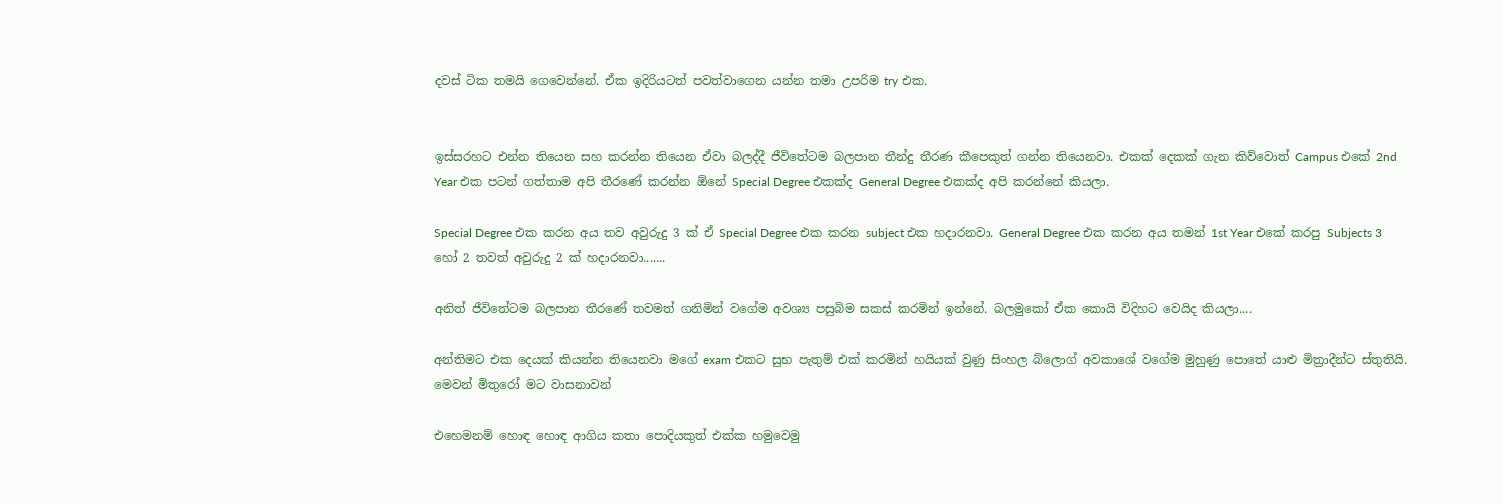දවස් ටික තමයි ගෙවෙන්නේ. ඒක ඉදිරියටත් පවත්වාගෙන යන්න තමා උපරිම try එක.


ඉස්සරහට එන්න තියෙන සහ කරන්න තියෙන ඒවා බලද්දී ජීවිතේටම බලපාන තීන්දු තීරණ කීපෙකුත් ගන්න තියෙනවා. එකක් දෙකක් ගැන කිව්වොත් Campus එකේ 2nd Year එක පටන් ගත්තාම අපි තීරණේ කරන්න ඕනේ Special Degree එකක්ද General Degree එකක්ද අපි කරන්නේ කියලා.

Special Degree එක කරන අය තව අවුරුදු 3 ක් ඒ Special Degree එක කරන subject එක හදාරනවා. General Degree එක කරන අය තමන් 1st Year එකේ කරපු Subjects 3 හෝ 2 තවත් අවුරුදු 2 ක් හදාරනවා.......

අනිත් ජීවිතේටම බලපාන තීරණේ තවමත් ගනිමින් වගේම අවශ්‍ය පසුබිම සකස් කරමින් ඉන්නේ. බලමුකෝ ඒක කොයි විදිහට වෙයිද කියලා....

අන්තිමට එක දෙයක් කියන්න තියෙනවා මගේ exam එකට සුභ පැතුම් එක් කරමින් හයියක් වුණු සිංහල බ්ලොග් අවකාශේ වගේම මුහුණු පොතේ යාළු මිත්‍රාදීන්ට ස්තුතියි. මෙවන් මිතුරෝ මට වාසනාවන්

එහෙමනම් හොඳ හොඳ ආගිය කතා පොදියකුත් එක්ක හමුවෙමු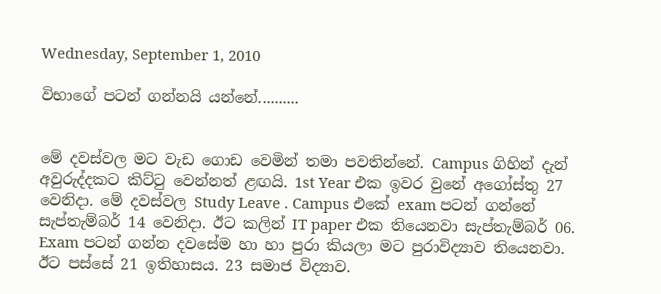Wednesday, September 1, 2010

විභාගේ පටන් ගන්නයි යන්නේ..........


මේ දවස්වල මට වැඩ ගොඩ වෙමින් තමා පවතින්නේ. Campus ගිහින් දැන් අවුරුද්දකට කිට්ටු වෙන්නත් ළඟයි. 1st Year එක ඉවර වුනේ අගෝස්තු 27 වෙනිදා. මේ දවස්වල Study Leave . Campus එකේ exam පටන් ගන්නේ සැප්තැම්බර් 14 වෙනිදා. ඊට කලින් IT paper එක තියෙනවා සැප්තැම්බර් 06. Exam පටන් ගන්න දවසේම හා හා පුරා කියලා මට පුරාවිද්‍යාව තියෙනවා. ඊට පස්සේ 21 ඉතිහාසය. 23 සමාජ විද්‍යාව.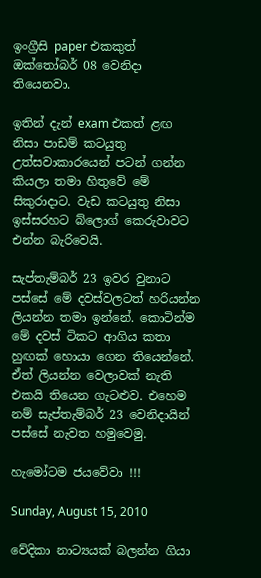ඉංග්‍රීසි paper එකකුත් ඔක්තෝබර් 08 වෙනිදා තියෙනවා.

ඉතින් දැන් exam එකත් ළඟ නිසා පාඩම් කටයුතු උත්සවාකාරයෙන් පටන් ගන්න කියලා තමා හිතුවේ මේ සිකුරාදාට. වැඩ කටයුතු නිසා ඉස්සරහට බ්ලොග් කෙරුවාවට එන්න බැරිවෙයි.

සැප්තැම්බර් 23 ඉවර වුනාට පස්සේ මේ දවස්වලටත් හරියන්න ලියන්න තමා ඉන්නේ. කොටින්ම මේ දවස් ටිකට ආගිය කතා හුඟක් හොයා ගෙන තියෙන්නේ. ඒත් ලියන්න වෙලාවක් නැති එකයි තියෙන ගැටළුව. එහෙම නම් සැප්තැම්බර් 23 වෙනිදායින් පස්සේ නැවත හමුවෙමු.

හැමෝටම ජයවේවා !!!

Sunday, August 15, 2010

වේදිකා නාට්‍යයක් බලන්න ගියා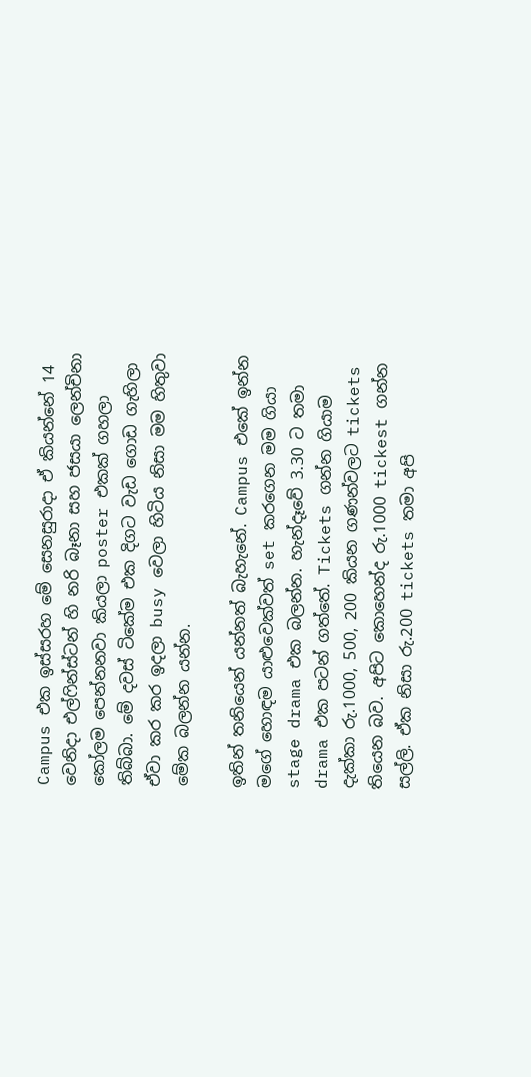Campus එක ඉස්සරහ මේ සෙනසුරාදා ඒ කියන්නේ 14 වෙනිදා එල්ෆින්ස්ටන් හි නරි බෑනා සහ ජසයා ලෙන්චිනා කෝලම පෙන්නනවා කියලා poster එකක් ගහලා තිබ්බා. මේ දවස් ටිකේම එක දිගට වැඩ ගොඩ ගැහිලා ඒවා කර කර ඉදලා busy වෙලා හිටිය නිසා මම හිතුවා මේක බලන්න යන්න.

ඉතින් තනියෙන් යන්නත් බැහැනේ. Campus එකේ ඉන්න මගේ හොඳම යාළුවෙක්වත් set කරගෙන මම ගියා stage drama එක බලන්න. හැන්දෑවේ 3.30 ට තමා drama එක පටන් ගත්තේ. Tickets ගන්න ගියාම දැක්කා රු.1000, 500, 200 කියන ගණන්වලට tickets තියෙන බව. අපිට කොහෙන්ද රු.1000 tickest ගන්න සල්ලි. ඒක නිසා රු.200 tickets තමා අපි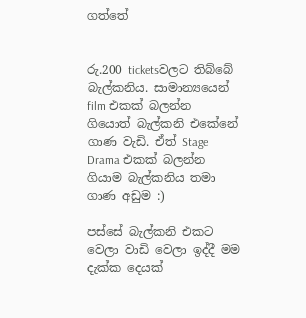ගත්තේ


රු.200 ticketsවලට තිබ්බේ බැල්කනිය. සාමාන්‍යයෙන් film එකක් බලන්න ගියොත් බැල්කනි එකේනේ ගාණ වැඩි. ඒත් Stage Drama එකක් බලන්න ගියාම බැල්කනිය තමා ගාණ අඩුම :)

පස්සේ බැල්කනි එකට වෙලා වාඩි වෙලා ඉද්දී මම දැක්ක දෙයක්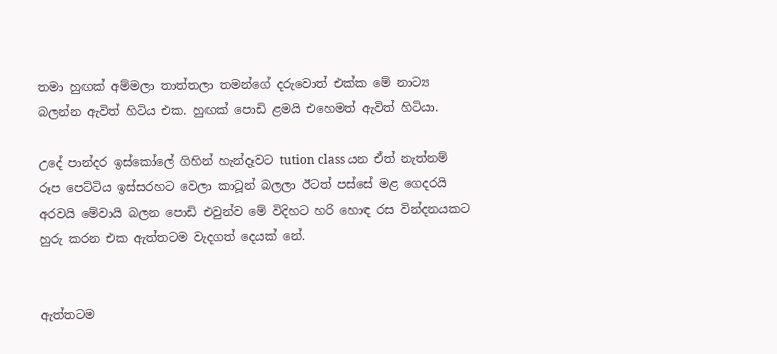තමා හුඟක් අම්මලා තාත්තලා තමන්ගේ දරුවොත් එක්ක මේ නාට්‍ය බලන්න ඇවිත් හිටිය එක. හුඟක් පොඩි ළමයි එහෙමත් ඇවිත් හිටියා.

උදේ පාන්දර ඉස්කෝලේ ගිහින් හැන්දෑවට tution class යන ඒත් නැත්නම් රූප පෙට්ටිය ඉස්සරහට වෙලා කාටූන් බලලා ඊටත් පස්සේ මළ ගෙදරයි අරවයි මේවායි බලන පොඩි එවුන්ව මේ විදිහට හරි හොඳ රස වින්දනයකට හුරු කරන එක ඇත්තටම වැදගත් දෙයක් නේ.


ඇත්තටම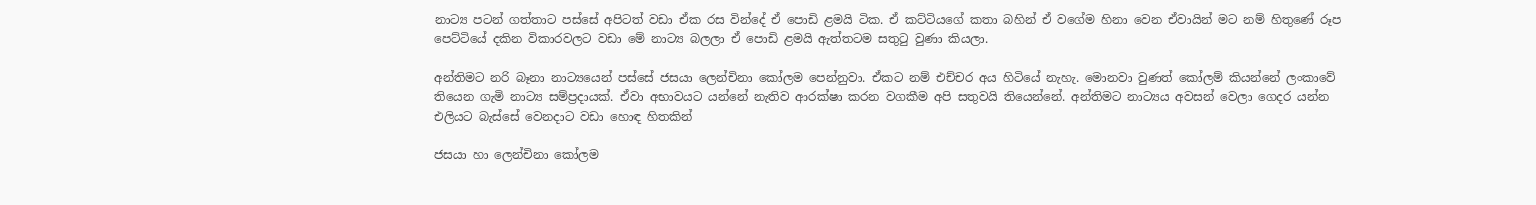නාට්‍ය පටන් ගත්තාට පස්සේ අපිටත් වඩා ඒක රස වින්දේ ඒ පොඩි ළමයි ටික. ඒ කට්ටියගේ කතා බහින් ඒ වගේම හිනා වෙන ඒවායින් මට නම් හිතුණේ රූප පෙට්ටියේ දකින විකාරවලට වඩා මේ නාට්‍ය බලලා ඒ පොඩි ළමයි ඇත්තටම සතුටු වුණා කියලා.

අන්තිමට නරි බෑනා නාට්‍යයෙන් පස්සේ ජසයා ලෙන්චිනා කෝලම පෙන්නුවා. ඒකට නම් එච්චර අය හිටියේ නැහැ. මොනවා වුණත් කෝලම් කියන්නේ ලංකාවේ තියෙන ගැමි නාට්‍ය සම්ප්‍රදායක්. ඒවා අභාවයට යන්නේ නැතිව ආරක්ෂා කරන වගකීම අපි සතුවයි තියෙන්නේ. අන්තිමට නාට්‍යය අවසන් වෙලා ගෙදර යන්න එලියට බැස්සේ වෙනදාට වඩා හොඳ හිතකින්

ජසයා හා ලෙන්චිනා කෝලම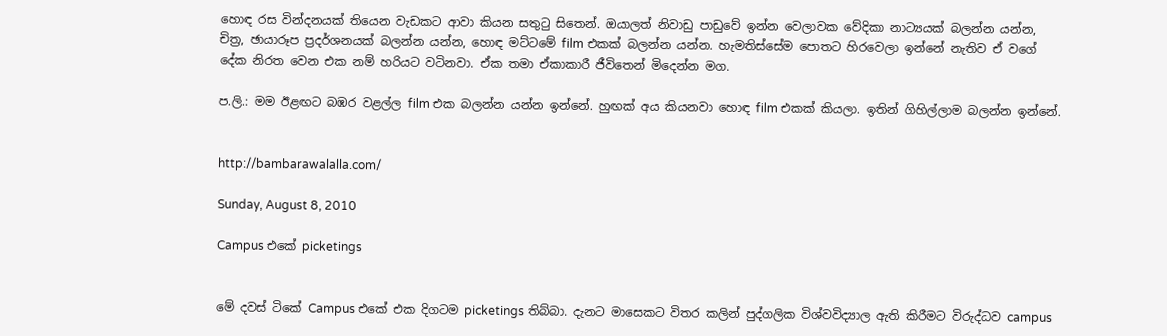හොඳ රස වින්දනයක් තියෙන වැඩකට ආවා කියන සතුටු සිතෙන්. ඔයාලත් නිවාඩු පාඩුවේ ඉන්න වෙලාවක වේදිකා නාට්‍යයක් බලන්න යන්න, චිත්‍ර, ඡායාරූප ප්‍රදර්ශනයක් බලන්න යන්න, හොඳ මට්ටමේ film එකක් බලන්න යන්න. හැමතිස්සේම පොතට හිරවෙලා ඉන්නේ නැතිව ඒ වගේ දේක නිරත වෙන එක නම් හරියට වටිනවා. ඒක තමා ඒකාකාරී ජීවිතෙන් මිදෙන්න මග.

ප.ලි.: මම ඊළඟට බඹර වළල්ල film එක බලන්න යන්න ඉන්නේ. හුඟක් අය කියනවා හොඳ film එකක් කියලා. ඉතින් ගිහිල්ලාම බලන්න ඉන්නේ.


http://bambarawalalla.com/

Sunday, August 8, 2010

Campus එකේ picketings


මේ දවස් ටිකේ Campus එකේ එක දිගටම picketings තිබ්බා. දැනට මාසෙකට විතර කලින් පුද්ගලික විශ්වවිද්‍යාල ඇති කිරීමට විරුද්ධව campus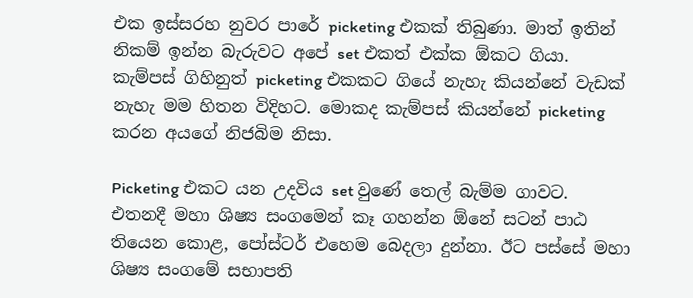එක ඉස්සරහ නුවර පාරේ picketing එකක් තිබුණා. මාත් ඉතින් නිකම් ඉන්න බැරුවට අපේ set එකත් එක්ක ඕකට ගියා. කැම්පස් ගිහිනුත් picketing එකකට ගියේ නැහැ කියන්නේ වැඩක් නැහැ මම හිතන විදිහට. මොකද කැම්පස් කියන්නේ picketing කරන අයගේ නිජබිම නිසා.

Picketing එකට යන උදවිය set වුණේ තෙල් බැම්ම ගාවට. එතනදී මහා ශිෂ්‍ය සංගමෙන් කෑ ගහන්න ඕනේ සටන් පාඨ තියෙන කොළ, පෝස්ටර් එහෙම බෙදලා දුන්නා. ඊට පස්සේ මහා ශිෂ්‍ය සංගමේ සභාපති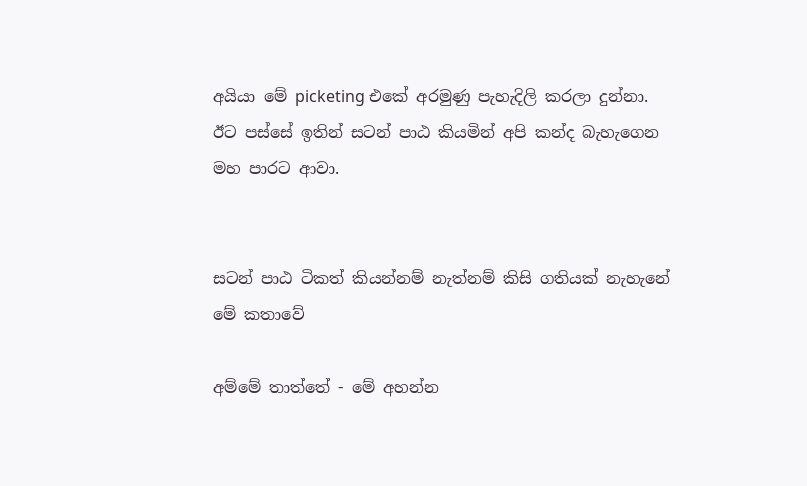අයියා මේ picketing එකේ අරමුණු පැහැදිලි කරලා දුන්නා. ඊට පස්සේ ඉතින් සටන් පාඨ කියමින් අපි කන්ද බැහැගෙන මහ පාරට ආවා.


සටන් පාඨ ටිකත් කියන්නම් නැත්නම් කිසි ගතියක් නැහැනේ මේ කතාවේ

අම්මේ තාත්තේ - මේ අහන්න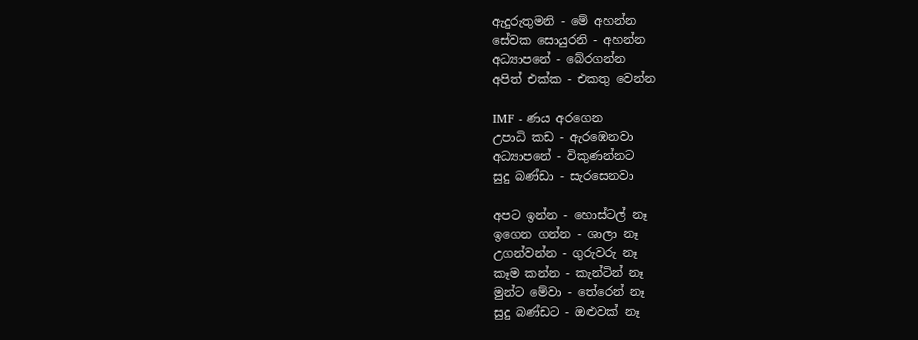ඇදුරුතුමනි - මේ අහන්න
සේවක සොයුරනි - අහන්න
අධ්‍යාපනේ - බේරගන්න
අපිත් එක්ක - එකතු වෙන්න

IMF - ණය අරගෙන
උපාධි කඩ - ඇරඹෙනවා
අධ්‍යාපනේ - විකුණන්නට
සුදු බණ්ඩා - සැරසෙනවා

අපට ඉන්න - හොස්ටල් නෑ
ඉගෙන ගන්න - ශාලා නෑ
උගන්වන්න - ගුරුවරු නෑ
කෑම කන්න - කැන්ටින් නෑ
මුන්ට මේවා - තේරෙන් නෑ
සුදු බණ්ඩට - ඔළුවක් නෑ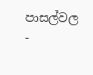පාසල්වල -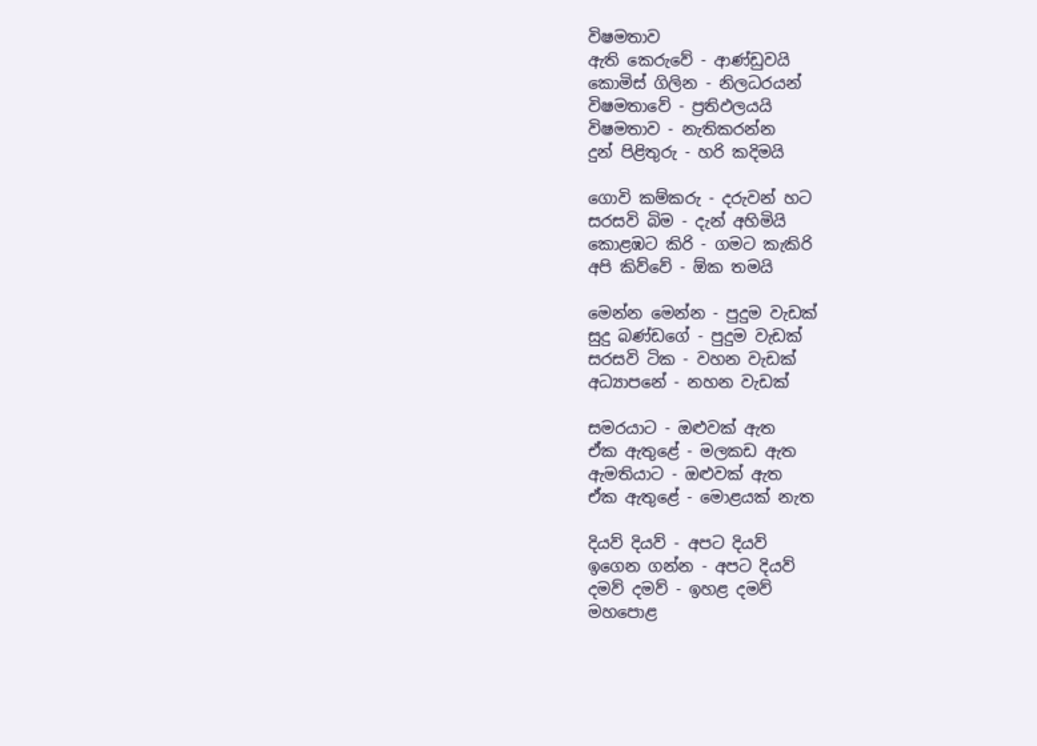විෂමතාව
ඇති කෙරුවේ - ආණ්ඩුවයි
කොමිස් ගිලින - නිලධරයන්
විෂමතාවේ - ප්‍රතිඵලයයි
විෂමතාව - නැතිකරන්න
දුන් පිළිතුරු - හරි කදිමයි

ගොවි කම්කරු - දරුවන් හට
සරසවි බිම - දැන් අහිමියි
කොළඹට කිරි - ගමට කැකිරි
අපි කිව්වේ - ඕක තමයි

මෙන්න මෙන්න - පුදුම වැඩක්
සුදු බණ්ඩගේ - පුදුම වැඩක්
සරසවි ටික - වහන වැඩක්
අධ්‍යාපනේ - නහන වැඩක්

සමරයාට - ඔළුවක් ඇත
ඒක ඇතුළේ - මලකඩ ඇත
ඇමතියාට - ඔළුවක් ඇත
ඒක ඇතුළේ - මොළයක් නැත

දියව් දියව් - අපට දියව්
ඉගෙන ගන්න - අපට දියව්
දමව් දමව් - ඉහළ දමව්
මහපොළ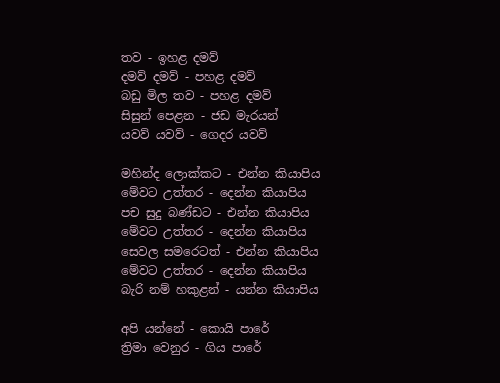තව - ඉහළ දමව්
දමව් දමව් - පහළ දමව්
බඩු මිල තව - පහළ දමව්
සිසුන් පෙළන - ජඩ මැරයන්
යවව් යවව් - ගෙදර යවව්

මහින්ද ලොක්කට - එන්න කියාපිය
මේවට උත්තර - දෙන්න කියාපිය
පච සුදු බණ්ඩට - එන්න කියාපිය
මේවට උත්තර - දෙන්න කියාපිය
සෙවල සමරෙටත් - එන්න කියාපිය
මේවට උත්තර - දෙන්න කියාපිය
බැරි නම් හකුළන් - යන්න කියාපිය

අපි යන්නේ - කොයි පාරේ
ත්‍රිමා වෙනුර - ගිය පාරේ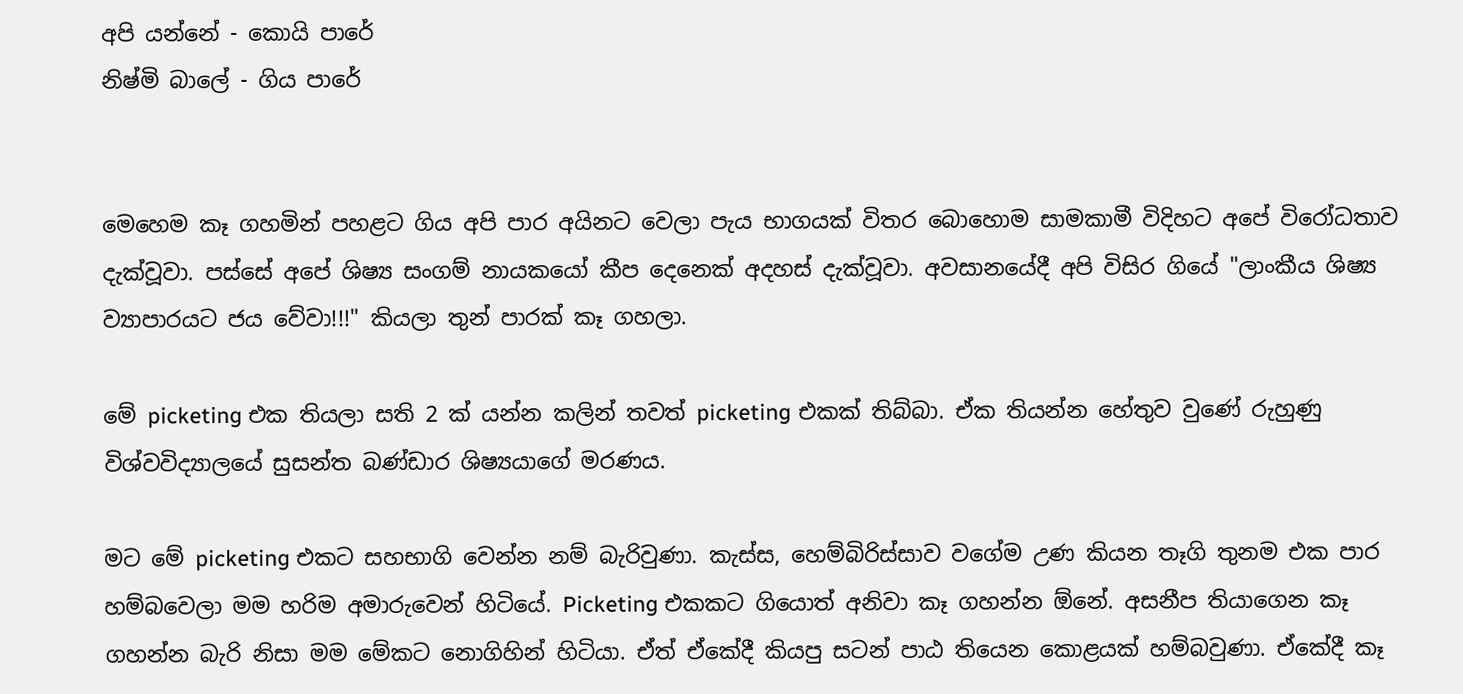අපි යන්නේ - කොයි පාරේ
නිෂ්මි බාලේ - ගිය පාරේ


මෙහෙම කෑ ගහමින් පහළට ගිය අපි පාර අයිනට වෙලා පැය භාගයක් විතර බොහොම සාමකාමී විදිහට අපේ විරෝධතාව දැක්වූවා. පස්සේ අපේ ශිෂ්‍ය සංගම් නායකයෝ කීප දෙනෙක් අදහස් දැක්වූවා. අවසානයේදී අපි විසිර ගියේ "ලාංකීය ශිෂ්‍ය ව්‍යාපාරයට ජය වේවා!!!" කියලා තුන් පාරක් කෑ ගහලා.

මේ picketing එක තියලා සති 2 ක් යන්න කලින් තවත් picketing එකක් තිබ්බා. ඒක තියන්න හේතුව වුණේ රුහුණු විශ්වවිද්‍යාලයේ සුසන්ත බණ්ඩාර ශිෂ්‍යයාගේ මරණය.

මට මේ picketing එකට සහභාගි වෙන්න නම් බැරිවුණා. කැස්ස, හෙම්බිරිස්සාව වගේම උණ කියන තෑගි තුනම එක පාර හම්බවෙලා මම හරිම අමාරුවෙන් හිටියේ. Picketing එකකට ගියොත් අනිවා කෑ ගහන්න ඕනේ. අසනීප තියාගෙන කෑ ගහන්න බැරි නිසා මම මේකට නොගිහින් හිටියා. ඒත් ඒකේදී කියපු සටන් පාඨ තියෙන කොළයක් හම්බවුණා. ඒකේදී කෑ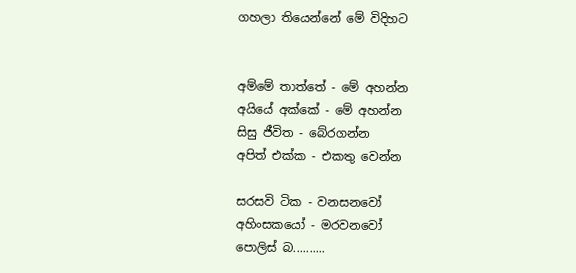ගහලා තියෙන්නේ මේ විදිහට


අම්මේ තාත්තේ - මේ අහන්න
අයියේ අක්කේ - මේ අහන්න
සිසු ජීවිත - බේරගන්න
අපිත් එක්ක - එකතු වෙන්න

සරසවි ටික - වනසනවෝ
අහිංසකයෝ - මරවනවෝ
පොලිස් බ..........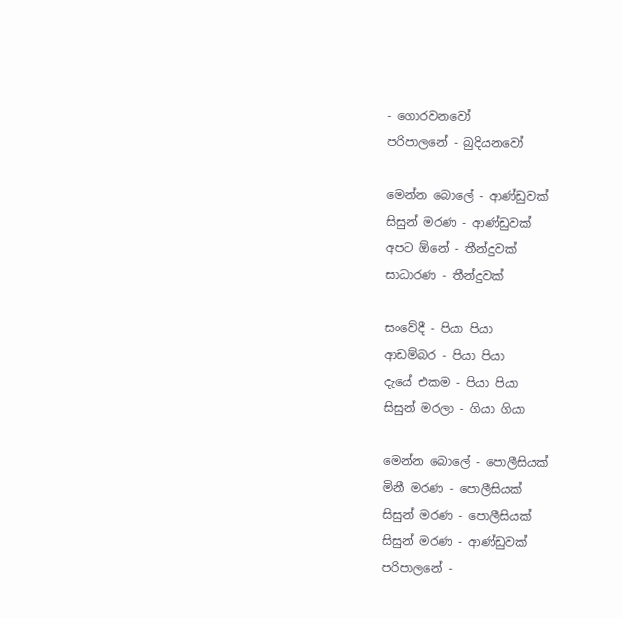- ගොරවනවෝ
පරිපාලනේ - බුදියනවෝ

මෙන්න බොලේ - ආණ්ඩුවක්
සිසුන් මරණ - ආණ්ඩුවක්
අපට ඕනේ - තීන්දුවක්
සාධාරණ - තීන්දුවක්

සංවේදී - පියා පියා
ආඩම්බර - පියා පියා
දැයේ එකම - පියා පියා
සිසුන් මරලා - ගියා ගියා

මෙන්න බොලේ - පොලීසියක්
මිනී මරණ - පොලීසියක්
සිසුන් මරණ - පොලීසියක්
සිසුන් මරණ - ආණ්ඩුවක්
පරිපාලනේ -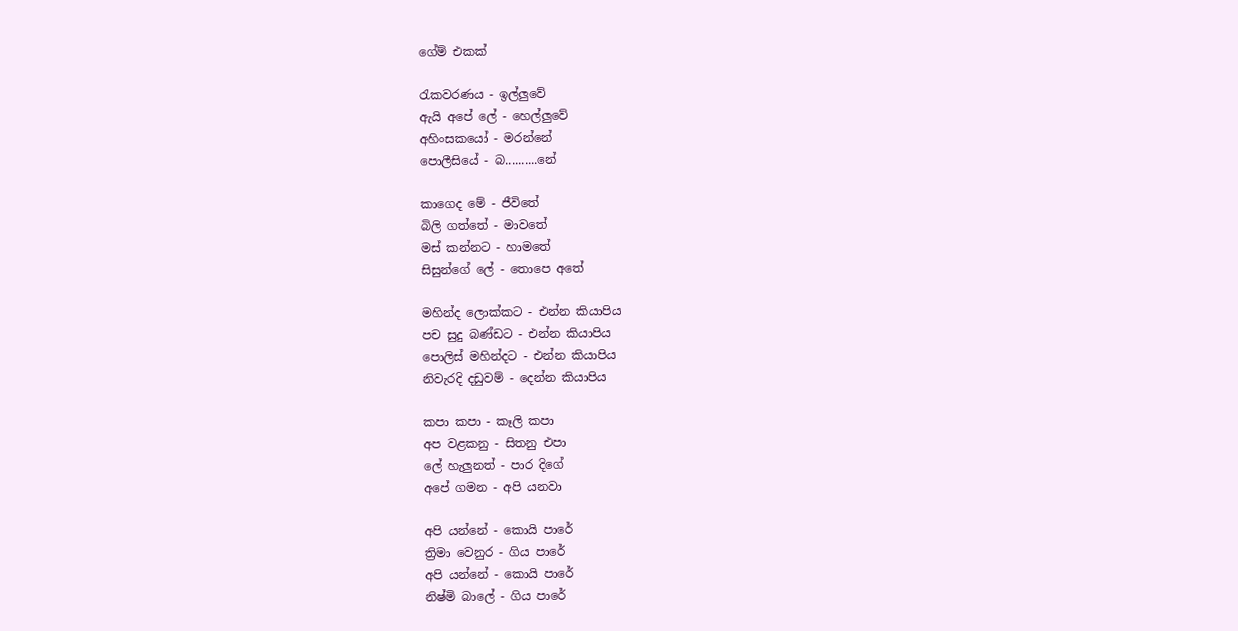ගේම් එකක්

රැකවරණය - ඉල්ලුවේ
ඇයි අපේ ලේ - හෙල්ලුවේ
අහිංසකයෝ - මරන්නේ
පොලීසියේ - බ..........නේ

කාගෙද මේ - ජීවිතේ
බිලි ගත්තේ - මාවතේ
මස් කන්නට - හාමතේ
සිසුන්ගේ ලේ - තොපෙ අතේ

මහින්ද ලොක්කට - එන්න කියාපිය
පච සුදු බණ්ඩට - එන්න කියාපිය
පොලිස් මහින්දට - එන්න කියාපිය
නිවැරදි දඩුවම් - දෙන්න කියාපිය

කපා කපා - කෑලි කපා
අප වළකනු - සිතනු එපා
ලේ හැලුනත් - පාර දිගේ
අපේ ගමන - අපි යනවා

අපි යන්නේ - කොයි පාරේ
ත්‍රිමා වෙනුර - ගිය පාරේ
අපි යන්නේ - කොයි පාරේ
නිෂ්මි බාලේ - ගිය පාරේ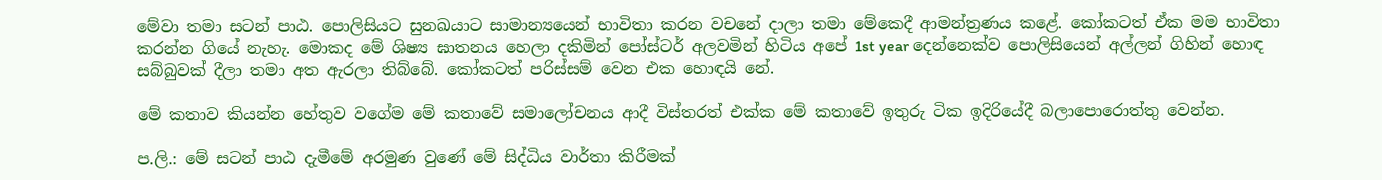මේවා තමා සටන් පාඨ. පොලිසියට සුනඛයාට සාමාන්‍යයෙන් භාවිතා කරන වචනේ දාලා තමා මේකෙදී ආමන්ත්‍රණය කළේ. කෝකටත් ඒක මම භාවිතා කරන්න ගියේ නැහැ. මොකද මේ ශිෂ්‍ය ඝාතනය හෙලා දකිමින් පෝස්ටර් අලවමින් හිටිය අපේ 1st year දෙන්නෙක්ව පොලිසියෙන් අල්ලන් ගිහින් හොඳ සබ්බුවක් දීලා තමා අත ඇරලා තිබ්බේ. කෝකටත් පරිස්සම් වෙන එක හොඳයි නේ.

මේ කතාව කියන්න හේතුව වගේම මේ කතාවේ සමාලෝචනය ආදී විස්තරත් එක්ක මේ කතාවේ ඉතුරු ටික ඉදිරියේදී බලාපොරොත්තු වෙන්න.

ප.ලි.: මේ සටන් පාඨ දැමීමේ අරමුණ වුණේ මේ සිද්ධිය වාර්තා කිරීමක්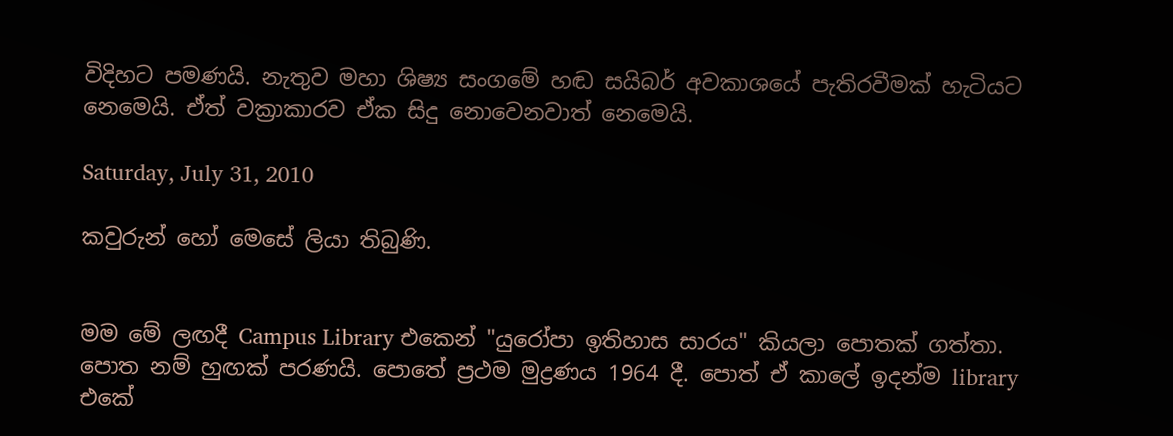විදිහට පමණයි. නැතුව මහා ශිෂ්‍ය සංගමේ හඬ සයිබර් අවකාශයේ පැතිරවීමක් හැටියට නෙමෙයි. ඒත් වක්‍රාකාරව ඒක සිදු නොවෙනවාත් නෙමෙයි.

Saturday, July 31, 2010

කවුරුන් හෝ මෙසේ ලියා තිබුණි.


මම මේ ලඟදී Campus Library එකෙන් "යුරෝපා ඉතිහාස සාරය" කියලා පොතක් ගත්තා. පොත නම් හුඟක් පරණයි. පොතේ ප්‍රථම මුද්‍රණය 1964 දී. පොත් ඒ කාලේ ඉදන්ම library එකේ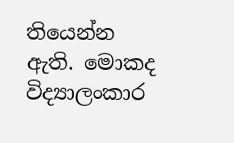තියෙන්න ඇති. මොකද විද්‍යාලංකාර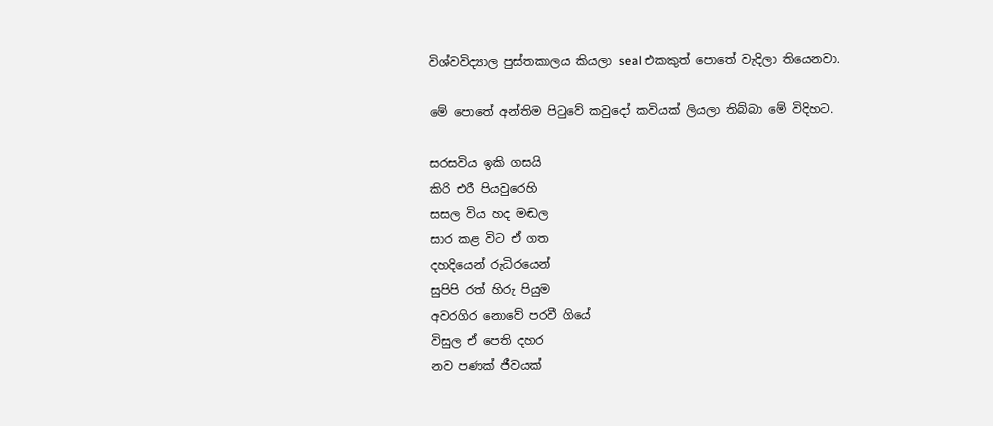විශ්වවිද්‍යාල පුස්තකාලය කියලා seal එකකුත් පොතේ වැදිලා තියෙනවා.

මේ පොතේ අන්තිම පිටුවේ කවුදෝ කවියක් ලියලා තිබ්බා මේ විදිහට.

සරසවිය ඉකි ගසයි
කිරි එරී පියවුරෙහි
සසල විය හද මඬල
සාර කළ විට ඒ ගත
දහදියෙන් රුධිරයෙන්
සුපිපි රත් හිරු පියුම
අවරගිර නොවේ පරවී ගියේ
විසුල ඒ පෙති දහර
නව පණක් ජීවයක්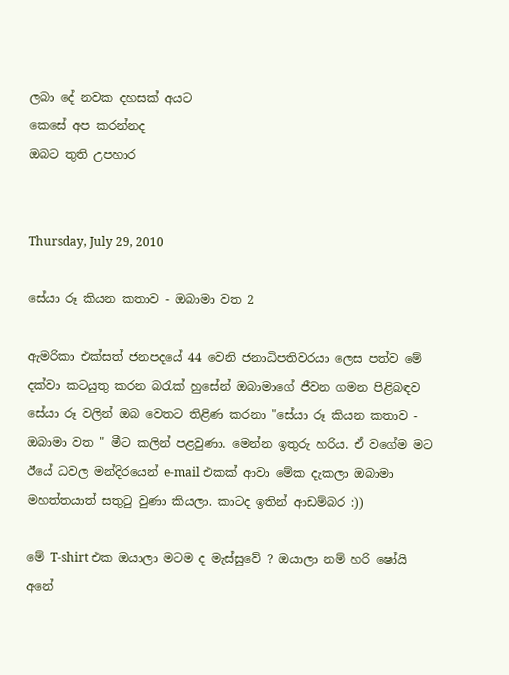ලබා දේ නවක දහසක් අයට
කෙසේ අප කරන්නද
ඔබට තුති උපහාර


Thursday, July 29, 2010

සේයා රූ කියන කතාව - ඔබාමා වත 2

ඇමරිකා එක්සත් ජනපදයේ 44 වෙනි ජනාධිපතිවරයා ලෙස පත්ව මේ දක්වා කටයුතු කරන බරැක් හුසේන් ඔබාමාගේ ජීවන ගමන පිළිබඳව සේයා රූ වලින් ඔබ වෙතට තිළිණ කරනා "සේයා රූ කියන කතාව - ඔබාමා වත " මීට කලින් පළවුණා. මෙන්න ඉතුරු හරිය. ඒ වගේම මට ඊයේ ධවල මන්දිරයෙන් e-mail එකක් ආවා මේක දැකලා ඔබාමා මහත්තයාත් සතුටු වුණා කියලා. කාටද ඉතින් ආඩම්බර :))

මේ T-shirt එක ඔයාලා මටම ද මැස්සුවේ ? ඔයාලා නම් හරි ෂෝයි අනේ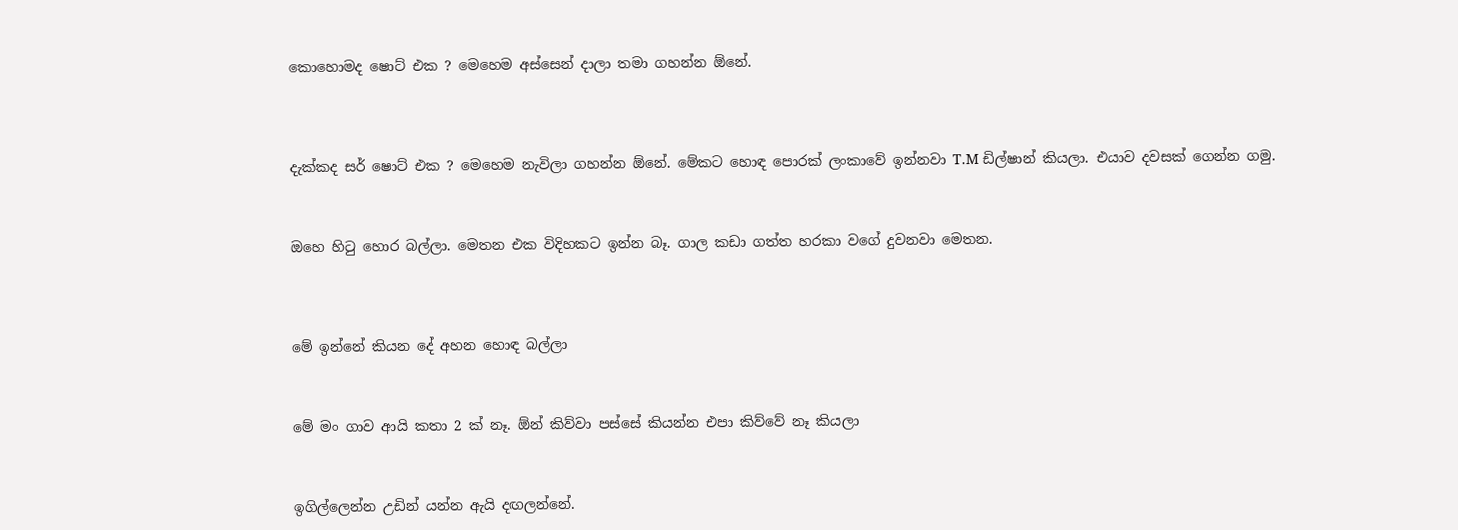කොහොමද ෂොට් එක ? මෙහෙම අස්සෙන් දාලා තමා ගහන්න ඕනේ.




දැක්කද සර් ෂොට් එක ? මෙහෙම නැවිලා ගහන්න ඕනේ. මේකට හොඳ පොරක් ලංකාවේ ඉන්නවා T.M ඩිල්ෂාන් කියලා. එයාව දවසක් ගෙන්න ගමු.



ඔහෙ හිටු හොර බල්ලා. මෙතන එක විදිහකට ඉන්න බෑ. ගාල කඩා ගත්ත හරකා වගේ දුවනවා මෙතන.




මේ ඉන්නේ කියන දේ අහන හොඳ බල්ලා



මේ මං ගාව ආයි කතා 2 ක් නෑ. ඕන් කිව්වා පස්සේ කියන්න එපා කිව්වේ නෑ කියලා



ඉගිල්ලෙන්න උඩින් යන්න ඇයි දඟලන්නේ.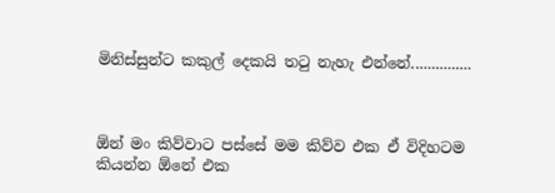මිනිස්සුන්ට කකුල් දෙකයි තටු නැහැ එන්නේ...............



ඕන් මං කිව්වාට පස්සේ මම කිව්ව එක ඒ විදිහටම කියන්න ඕනේ එක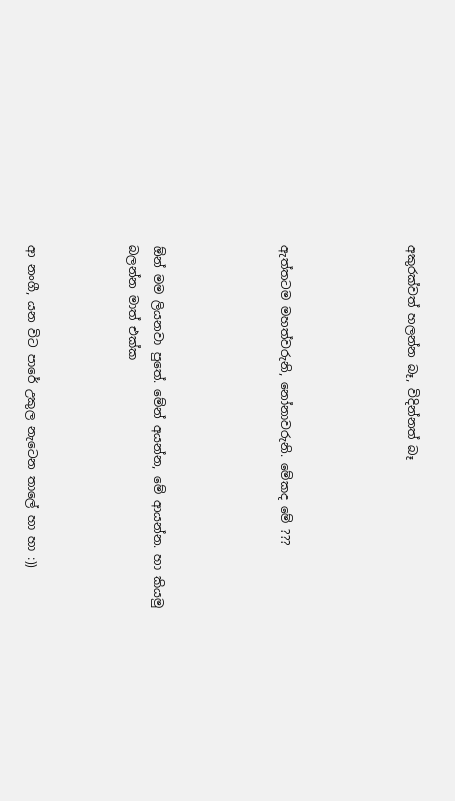අකුරක්වත් හලන්න බෑ, විදින්නත් බෑ




ඇත්තටම මහත්වරුනි, නෝනාවරුනි. මේකද මේ ???




ඕන් මම ලියනවා පුතේ. මේන් අයන්න, මේ ආයන්න. හා කියමු බලන්න මාත් එක්ක



ආ නංගී, යන විට පාරේ උකුල නැටෙන තාලේ හා හා :))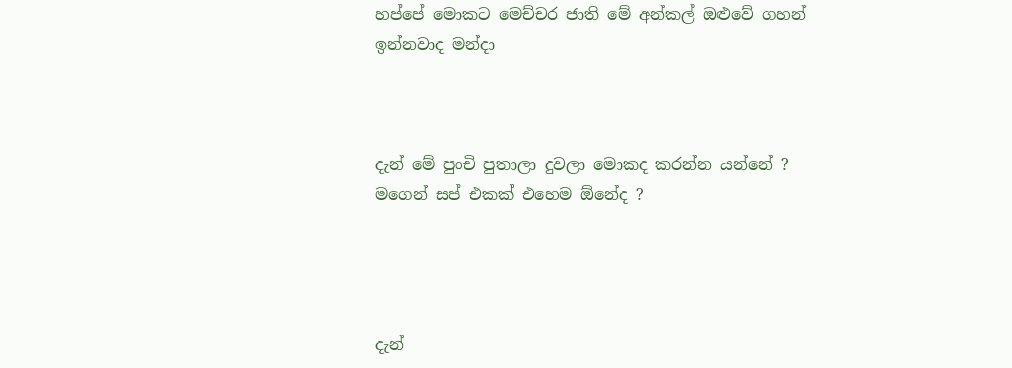හප්පේ මොකට මෙච්චර ජාති මේ අන්කල් ඔළුවේ ගහන් ඉන්නවාද මන්දා



දැන් මේ පුංචි පුතාලා දුවලා මොකද කරන්න යන්නේ ? මගෙන් සප් එකක් එහෙම ඕනේද ?




දැන්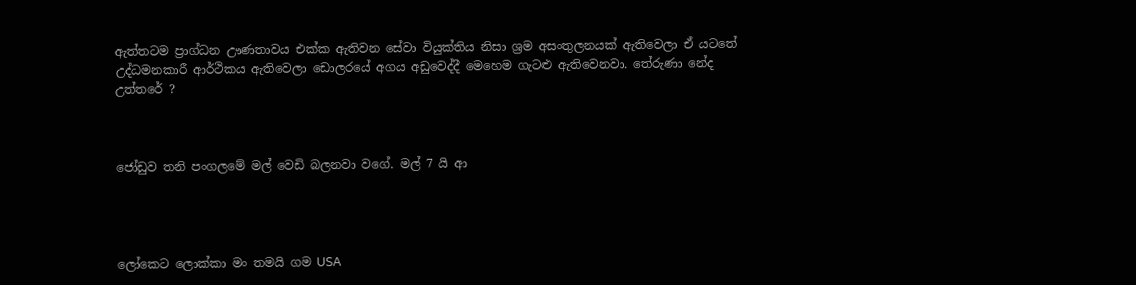ඇත්තටම ප්‍රාග්ධන ඌණතාවය එක්ක ඇතිවන සේවා වියුක්තිය නිසා ශ්‍රම අසංතුලනයක් ඇතිවෙලා ඒ යටතේ උද්ධමනකාරී ආර්ථිකය ඇතිවෙලා ඩොලරයේ අගය අඩුවෙද්දී මෙහෙම ගැටළු ඇතිවෙනවා. තේරුණා නේද උත්තරේ ?



ජෝඩුව තනි පංගලමේ මල් වෙඩි බලනවා වගේ. මල් 7 යි ආ




ලෝකෙට ලොක්කා මං තමයි ගම USA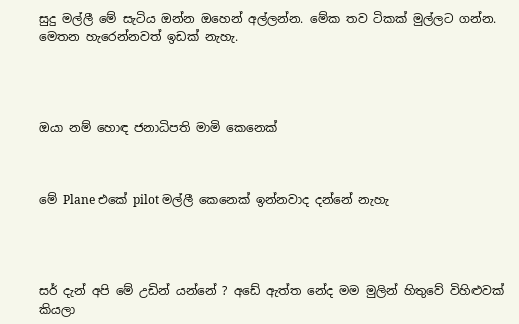සුදු මල්ලී මේ සැටිය ඔන්න ඔහෙන් අල්ලන්න. මේක තව ටිකක් මුල්ලට ගන්න. මෙතන හැරෙන්නවත් ඉඩක් නැහැ.




ඔයා නම් හොඳ ජනාධිපති මාමි කෙනෙක්



මේ Plane එකේ pilot මල්ලී කෙනෙක් ඉන්නවාද දන්නේ නැහැ




සර් දැන් අපි මේ උඩින් යන්නේ ? අඩේ ඇත්ත නේද මම මුලින් හිතුවේ විහිළුවක් කියලා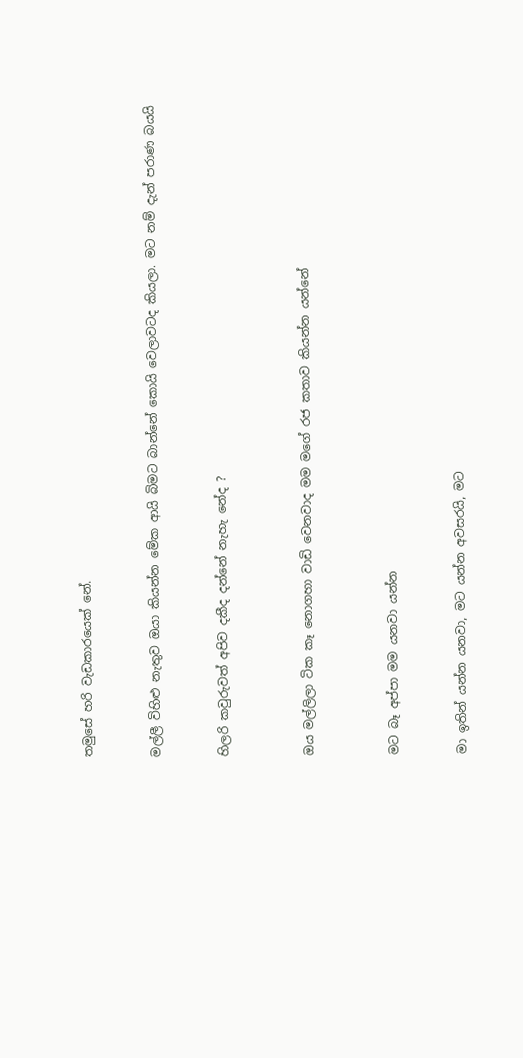තමුසේ හරි වැඩකාරයෙක් නේ.



මල්ලී විහිළු නැතුව ඔයා කියන්න මේක ආයි බිමට බාන්නේ කොයි වෙලාවටද කියලා. මට නම් දැන් පරාණ බයයි



හිලරි කවුරුවත් අපිව දකීද දන්නේ නැහැ නේද ?




ඔය මල්ලිලා ටික කෑ නොගහා වාඩි වෙනවාද මම මගේ රජ කතාව කියන්න යන්නේ




මට බෑ අප්පා මම යනවා යන්න



මා ඉතින් යන්න යනවා, මට යන්න අවසරයි, මට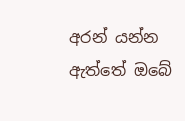අරන් යන්න ඇත්තේ ඔබේ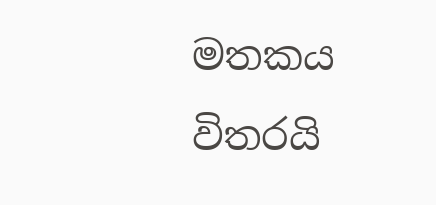මතකය විතරයි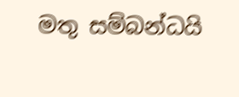මතු සම්බන්ධයි